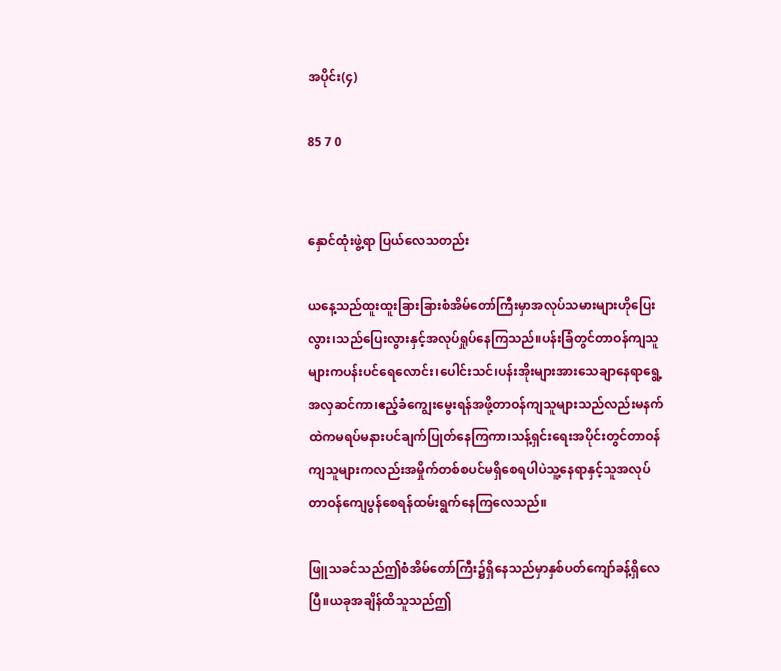အပိုင်း(၄)

85 7 0


နှောင်ထုံးဖွဲ့ရာ ပြယ်လေသတည်း

ယနေ့သည်ထူးထူးခြားခြားစံအိမ်တော်ကြီးမှာအလုပ်သမားများဟိုပြေးလွား၊သည်ပြေးလွားနှင့်အလုပ်ရှုပ်နေကြသည်။ပန်းခြံတွင်တာဝန်ကျသူများကပန်းပင်ရေလောင်း၊ပေါင်းသင်၊ပန်းအိုးများအားသေချာနေရာရွေ့အလှဆင်ကာ၊ဧည့်ခံကျွေးမွေးရန်အဖို့တာဝန်ကျသူများသည်လည်းမနက်ထဲကမရပ်မနားပင်ချက်ပြုတ်နေကြကာ၊သန့်ရှင်းရေးအပိုင်းတွင်တာဝန်ကျသူများကလည်းအမှိုက်တစ်စပင်မရှိစေရပါပဲသူ့နေရာနှင့်သူအလုပ်တာဝန်ကျေပွန်စေရန်ထမ်းရွက်နေကြလေသည်။

ဖြူသခင်သည်ဤစံအိမ်တော်ကြီး၌ရှိနေသည်မှာနှစ်ပတ်ကျော်ခန့်ရှိလေပြီ။ယခုအချိန်ထိသူသည်ဤ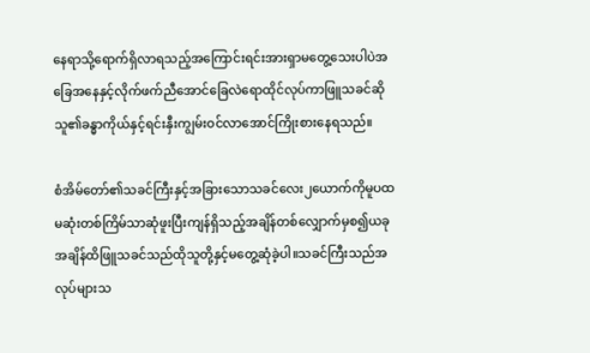နေရာသို့ရောက်ရှိလာရသည့်အကြောင်းရင်းအားရှာမတွေ့သေးပါပဲအခြေအနေနှင့်လိုက်ဖက်ညီအောင်ခြေလဲရောထိုင်လုပ်ကာဖြူသခင်ဆိုသူ၏ခန္ဓာကိုယ်နှင့်ရင်းနှီးကျွမ်းဝင်လာအောင်ကြိုးစားနေရသည်။

စံအိမ်တော်၏သခင်ကြီးနှင့်အခြားသောသခင်လေး၂ယောက်ကိုမူပထမဆုံးတစ်ကြိမ်သာဆုံဖူးပြီးကျန်ရှိသည့်အချိန်တစ်လျှောက်မှစ၍ယခုအချိန်ထိဖြူသခင်သည်ထိုသူတို့နှင့်မတွေ့ဆုံခဲ့ပါ။သခင်ကြီးသည်အလုပ်များသ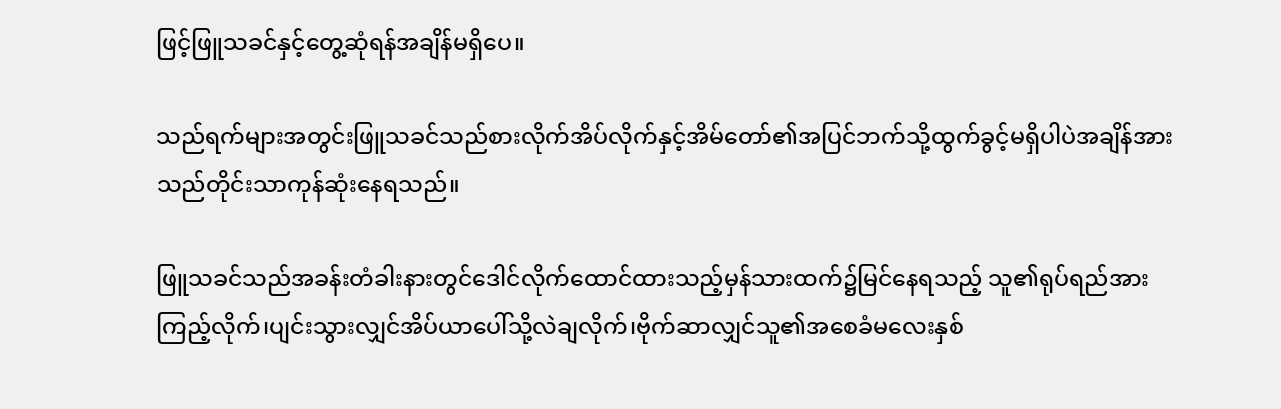ဖြင့်ဖြူသခင်နှင့်တွေ့ဆုံရန်အချိန်မရှိပေ။

သည်ရက်များအတွင်းဖြူသခင်သည်စားလိုက်အိပ်လိုက်နှင့်အိမ်တော်၏အပြင်ဘက်သို့ထွက်ခွင့်မရှိပါပဲအချိန်အားသည်တိုင်းသာကုန်ဆုံးနေရသည်။

ဖြူသခင်သည်အခန်းတံခါးနားတွင်ဒေါင်လိုက်ထောင်ထားသည့်မှန်သားထက်၌မြင်နေရသည့် သူ၏ရုပ်ရည်အားကြည့်လိုက်၊ပျင်းသွားလျှင်အိပ်ယာပေါ်သို့လဲချလိုက်၊ဗိုက်ဆာလျှင်သူ၏အစေခံမလေးနှစ်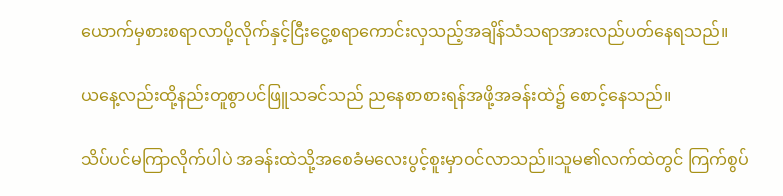ယောက်မှစားစရာလာပို့လိုက်နှင့်ငြီးငွေ့စရာကောင်းလှသည့်အချိန်သံသရာအားလည်ပတ်နေရသည်။

ယနေ့လည်းထို့နည်းတူစွာပင်ဖြူသခင်သည် ညနေစာစားရန်အဖို့အခန်းထဲ၌ စောင့်နေသည်။

သိပ်ပင်မကြာလိုက်ပါပဲ အခန်းထဲသို့အစေခံမလေးပွင့်စူးမှာဝင်လာသည်။သူမ၏လက်ထဲတွင် ကြက်စွပ်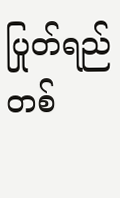ပြုတ်ရည်တစ်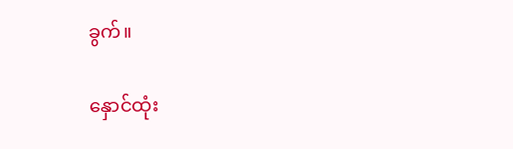ခွက်။

နှောင်ထုံး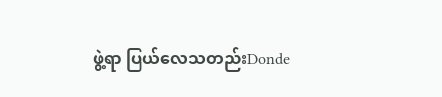ဖွဲ့ရာ ပြယ်လေသတည်းDonde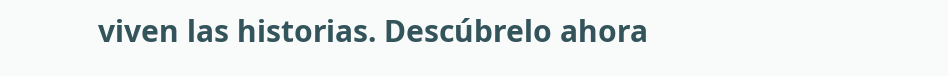viven las historias. Descúbrelo ahora